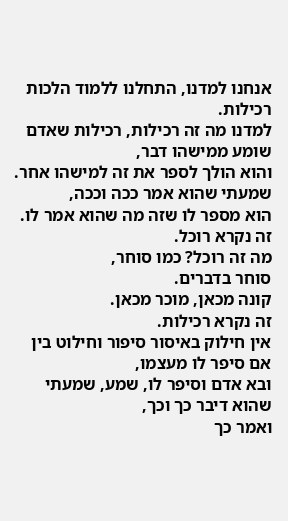אנחנו למדנו, התחלנו ללמוד הלכות רכילות.
למדנו מה זה רכילות, רכילות שאדם שומע ממישהו דבר,
והוא הולך לספר את זה למישהו אחר. שמעתי שהוא אמר ככה וככה,
הוא מספר לו שזה מה שהוא אמר לו. זה נקרא רוכל.
מה זה רוכל? כמו סוחר,
סוחר בדברים.
קונה מכאן, מוכר מכאן.
זה נקרא רכילות.
אין חילוק באיסור סיפור וחילוט בין אם סיפר לו מעצמו,
ובא אדם וסיפר לו, שמע, שמעתי שהוא דיבר כך וכך,
ואמר כך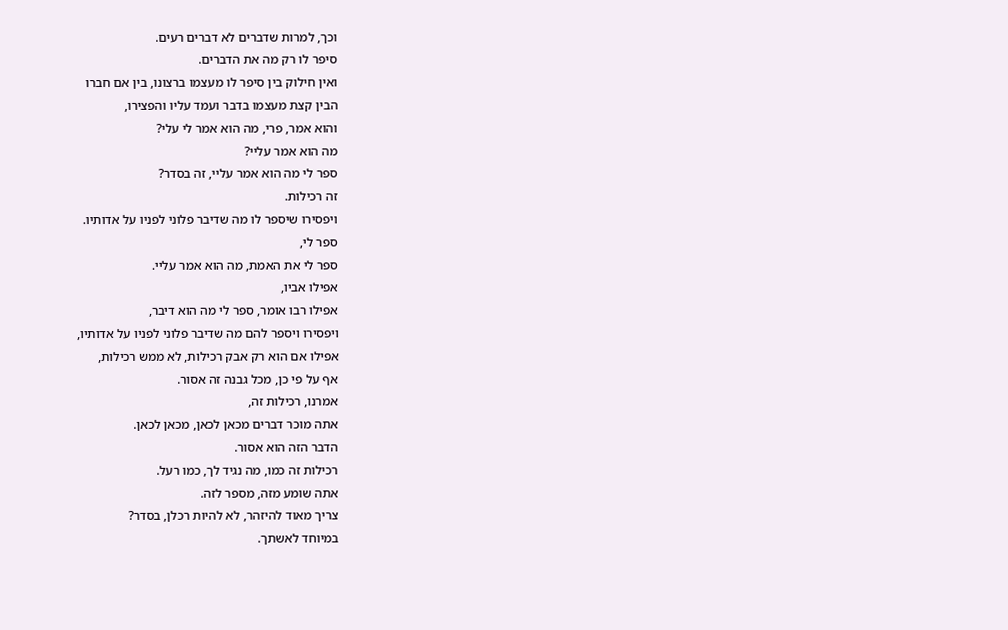וכך, למרות שדברים לא דברים רעים.
סיפר לו רק מה את הדברים.
ואין חילוק בין סיפר לו מעצמו ברצונו, בין אם חברו
הבין קצת מעצמו בדבר ועמד עליו והפצירו,
והוא אמר, פרי, מה הוא אמר לי עלי?
מה הוא אמר עליי?
ספר לי מה הוא אמר עליי, זה בסדר?
זה רכילות.
ויפסירו שיספר לו מה שדיבר פלוני לפניו על אדותיו.
ספר לי,
ספר לי את האמת, מה הוא אמר עליי.
אפילו אביו,
אפילו רבו אומר, ספר לי מה הוא דיבר,
ויפסירו ויספר להם מה שדיבר פלוני לפניו על אדותיו,
אפילו אם הוא רק אבק רכילות, לא ממש רכילות,
אף על פי כן, מכל גבנה זה אסור.
אמרנו, רכילות זה,
אתה מוכר דברים מכאן לכאן, מכאן לכאן.
הדבר הזה הוא אסור.
רכילות זה כמו, מה נגיד לך, כמו רעל.
אתה שומע מזה, מספר לזה.
צריך מאוד להיזהר, לא להיות רכלן, בסדר?
במיוחד לאשתך.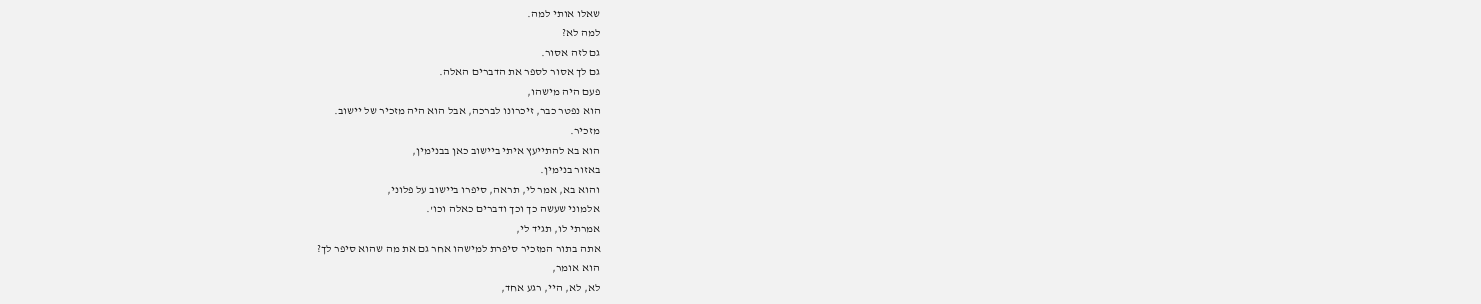שאלו אותי למה.
למה לא?
גם לזה אסור.
גם לך אסור לספר את הדברים האלה.
פעם היה מישהו,
הוא נפטר כבר, זיכרונו לברכה, אבל הוא היה מזכיר של יישוב.
מזכיר.
הוא בא להתייעץ איתי ביישוב כאן בבנימין,
באזור בנימין.
והוא בא, אמר לי, תראה, סיפרו ביישוב על פלוני,
אלמוני שעשה כך וכך ודברים כאלה וכו'.
אמרתי לו, תגיד לי,
אתה בתור המזכיר סיפרת למישהו אחר גם את מה שהוא סיפר לך?
הוא אומר,
לא, לא, היי, רגע אחד,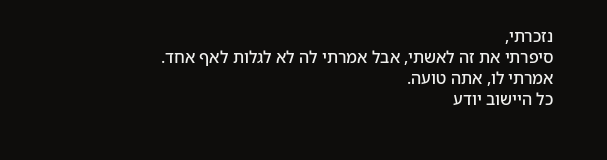נזכרתי,
סיפרתי את זה לאשתי, אבל אמרתי לה לא לגלות לאף אחד.
אמרתי לו, אתה טועה.
כל היישוב יודע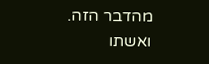מהדבר הזה.
ואשתו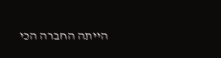הייתה החברה הכי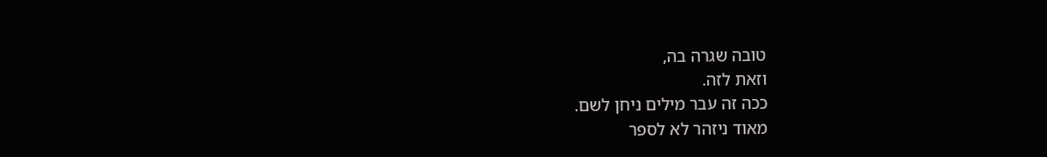טובה שגרה בה,
וזאת לזה.
ככה זה עבר מילים ניחן לשם.
מאוד ניזהר לא לספר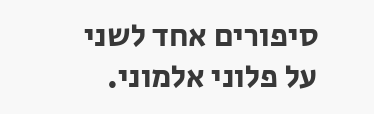סיפורים אחד לשני על פלוני אלמוני.